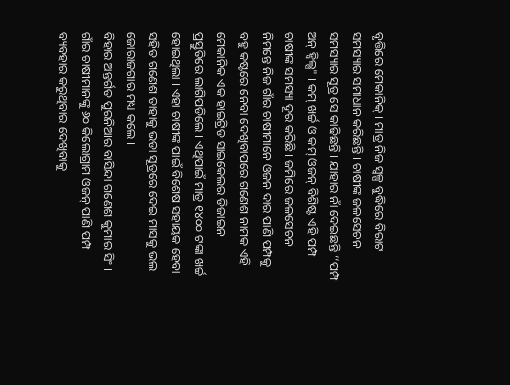ବୃତ୍ତିରେ ମେକାନିକ୍ । ମାତ୍ର ନିଜ ସ୍ୱଳ୍ପ ବୁଦ୍ଧିରେ ବିରାଟ ସମସ୍ୟାର ସମାଧାନ କରିଛନ୍ତି । ଚାଷୀଙ୍କ ଜଳସେଚନ ସମସ୍ୟାର ସୂତ୍ର ସେ କାଢିଛନ୍ତି । ଯାହାର ନାଁ ଦେଇଛନ୍ତି ‘‘ପମ୍ପ ଅନ୍ ହ୍ଵିଲ୍ସ" । କମ୍ ଖର୍ଚ୍ଚ ଓ କମ୍ ଓଜନ୍ ବିଶିଷ୍ଟ ଏହି ପମ୍ପ ଚାଷୀଙ୍କ ସମସ୍ୟା ଦୂର କରିଛି । ଜମିରେ ଜଳସେଚନ ନିମନ୍ତେ ନିଜ ଗାଁର ଚାଷୀମାନେ ଓଜନ ଦାର ପାଣି ପମ୍ପକୁ ବହୁ କଷ୍ଟରେ ନେବା ଦେଖିବାପରେ ଗଣେଶ ନାମକ ଏହି ମେକାନିକ ଏକ ହାଇଟ୍ରିଡ ସାଇକେଲର ଡିଜାଇନ ପ୍ରସ୍ତୁତିରେ ଲାଗିପଡିଲେ । ଏଥିପାଇଁ ମାତ୍ର ୧୪୦୦ ଟଙ୍କା ଖର୍ଚ୍ଚ ହୋଇଥିଲା । ଏହା ଚାଷୀଙ୍କ ପାଇଁ ବିଶେଷ ସହାୟକ ହେବା ସହିତ ଗଣେଶ ତାହାକୁ ଭଡା ସୂତ୍ରରେ ଦେଇ ମାସକୁ ଭଲ ଜୋରାଜଗାର ମଧ୍ୟ କଲେ ।
ବିହାର ଅନ୍ତର୍ଗତ ପୁରନିଆର ବାସିନ୍ଦା ଗଣେଶ କୁମାର ସିଂ । ଗାଁର ଚାଷୀମାନଙ୍କୁ ୬୦ କିଲୋଗ୍ରାମ ଓଜନ୍ ପାଣି ପମ୍ପ ବ୍ୟବହାର କରୁଥିବାର ଦେଖିବାକୁ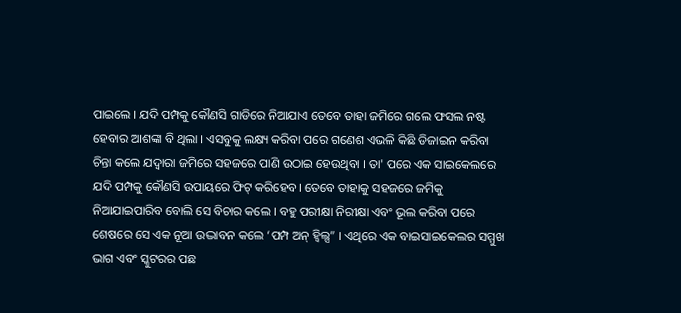ପାଇଲେ । ଯଦି ପମ୍ପକୁ କୌଣସି ଗାଡିରେ ନିଆଯାଏ ତେବେ ତାହା ଜମିରେ ଗଲେ ଫସଲ ନଷ୍ଟ ହେବାର ଆଶଙ୍କା ବି ଥିଲା । ଏସବୁକୁ ଲକ୍ଷ୍ୟ କରିବା ପରେ ଗଣେଶ ଏଭଳି କିଛି ଡିଜାଇନ କରିବା ଚିନ୍ତା କଲେ ଯଦ୍ଵାରା ଜମିରେ ସହଜରେ ପାଣି ଉଠାଇ ହେଉଥିବା । ତା' ପରେ ଏକ ସାଇକେଲରେ ଯଦି ପମ୍ପକୁ କୌଣସି ଉପାୟରେ ଫିଟ୍ କରିହେବ। ତେବେ ତାହାକୁ ସହଜରେ ଜମିକୁ ନିଆଯାଇପାରିବ ବୋଲି ସେ ବିଚାର କଲେ । ବହୁ ପରୀକ୍ଷା ନିରୀକ୍ଷା ଏବଂ ଭୂଲ କରିବା ପରେ ଶେଷରେ ସେ ଏକ ନୂଆ ଉଦ୍ଭାବନ କଲେ ‘ପମ୍ପ ଅନ୍ ହ୍ଵିଲ୍ସ” । ଏଥିରେ ଏକ ବାଇସାଇକେଲର ସମ୍ମୁଖ ଭାଗ ଏବଂ ସ୍କୁଟରର ପଛ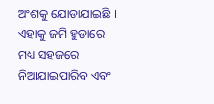ଅଂଶକୁ ଯୋଡାଯାଇଛି । ଏହାକୁ ଜମି ହୁଡାରେ ମଧ୍ୟ ସହଜରେ ନିଆଯାଇପାରିବ ଏବଂ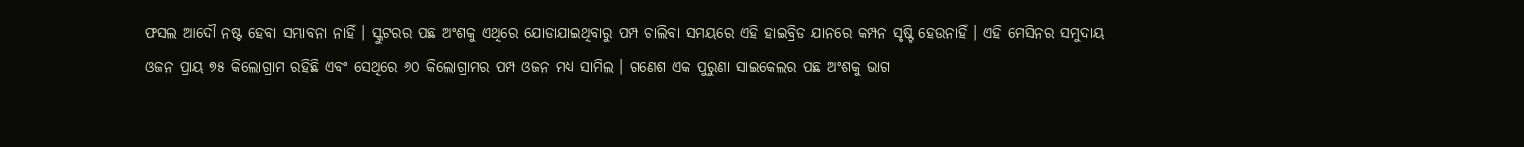ଫସଲ ଆଦୌ ନଷ୍ଟ ହେବା ସମ୍ଭାବନା ନାହିଁ । ସ୍କୁଟରର ପଛ ଅଂଶକୁ ଏଥିରେ ଯୋଡାଯାଇଥିବାରୁ ପମ୍ପ ଚାଲିବା ସମୟରେ ଏହି ହାଇବ୍ରିଡ ଯାନରେ କମ୍ପନ ସୃଷ୍ଟି ହେଉନାହିଁ । ଏହି ମେସିନର ସମୁଦାୟ ଓଜନ ପ୍ରାୟ ୭୫ କିଲୋଗ୍ରାମ ରହିଛି ଏବଂ ସେଥିରେ ୬୦ କିଲୋଗ୍ରାମର ପମ୍ପ ଓଜନ ମଧ୍ୟ ସାମିଲ । ଗଣେଶ ଏକ ପୁରୁଣା ସାଇକେଲର ପଛ ଅଂଶକୁ ଭାଗ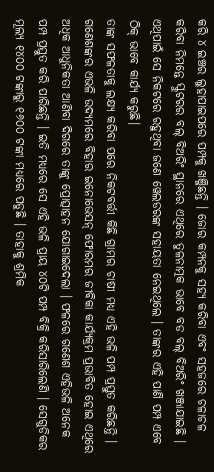କରି ୪ ଇଞ୍ଚର ଲୁହାପାଇପରେ ପମ୍ପକୁ ଖଞ୍ଜିଛନ୍ତି । ଜୋର କମ୍ପନକୁ ସହ୍ୟ କରିବା ଏବଂ ସହଜରେ ଚଳାଚଳ କରିବା ନିମନ୍ତେ ସ୍କୁଟରର ବଲ୍ ବିଅରିଂ ସ୍ଥାନରେ ଏଥିରେ ତୁଳନାତ୍ମକ ଭାବେ ବଡ ବଲ୍ ବିଅରିଂ ଖଞ୍ଜାଯାଇଛି । ଏଥିପାଇଁ ସେ ନିକଟରେ ରହୁଥିବା ଜଣେ ୱେଲଡରଙ୍କ ସହାୟତା ନେଇଥିଲେ । ତାଙ୍କର ଏହି ପାଣି ପମ୍ପ ଏବେ ଠିକ୍ ଭାବେ କାର୍ଯ୍ୟ କରୁଛି।
ତାଙ୍କ ସଫଳତାକୁ ଲକ୍ଷ୍ୟ କରିବା ପରେ ନିକଟବର୍ତ୍ତୀ କିଛି ଗ୍ରାମର ଚାଷୀ ମଧ୍ୟ ଏହି ଭଳି ପମ୍ପ ପ୍ରସ୍ତୁତ କରିଛନ୍ତି । ଗଣେଶଙ୍କର ଏଭଳି ଉଦ୍ୟମରେ ବିହାର ଇନୋଭେସନ୍ ଫୋରମର ଜୀବିକା କାର୍ଯ୍ୟକ୍ରମ ପ୍ରଭାବିତ ହୋଇ ଏଥିରେ ଅଧିକ ଆଧୁନିକତା ଆଣିବା ଦିଗରେ ତାଙ୍କୁ ପ୍ରୋତ୍ସାହନ ଯୋଗାଇଦେଲା । ଫଳରେ ଗଣେଶ ଏହିଭଳି ଅନେକ ପମ୍ପ ପ୍ରସ୍ତୁତ କରି ପାରିଛନ୍ତି । ଇତି ମଧ୍ୟରେ ସେ ଏହି ଭଳି ପ୍ରାୟ ୪୦ଟି ପମ୍ପ ବିକ୍ରି କରିସାରିଲେଣି । ସେଗୁଡିକର ମୂଲ୍ୟ ୧୪୦୦ ଟଙ୍କାରୁ ୧୬୦୦ ଟଙ୍କା ମଧ୍ୟରେ ପଡୁଛି । ତାହାକୁ ଶ୍ରମିକ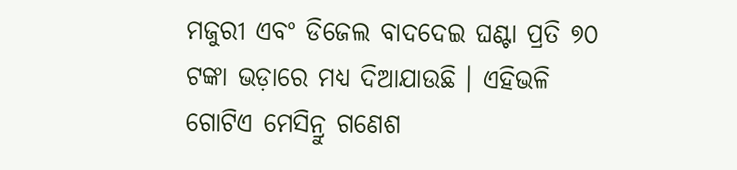ମଜୁରୀ ଏବଂ ଡିଜେଲ ବାଦଦେଇ ଘଣ୍ଟା ପ୍ରତି ୭୦ ଟଙ୍କା ଭଡ଼ାରେ ମଧ୍ୟ ଦିଆଯାଉଛି । ଏହିଭଳି ଗୋଟିଏ ମେସିନ୍ରୁ ଗଣେଶ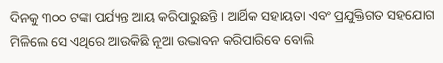ଦିନକୁ ୩୦୦ ଟଙ୍କା ପର୍ଯ୍ୟନ୍ତ ଆୟ କରିପାରୁଛନ୍ତି । ଆର୍ଥିକ ସହାୟତା ଏବଂ ପ୍ରଯୁକ୍ତିଗତ ସହଯୋଗ ମିଳିଲେ ସେ ଏଥିରେ ଆଉକିଛି ନୂଆ ଉଦ୍ଭାବନ କରିପାରିବେ ବୋଲି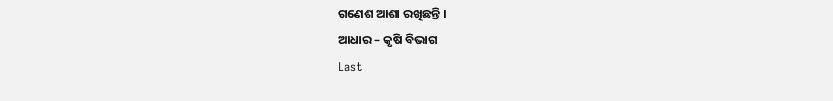ଗଣେଶ ଆଶା ରଖିଛନ୍ତି ।
ଆଧାର – କୃଷି ବିଭାଗ
Last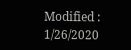Modified : 1/26/2020